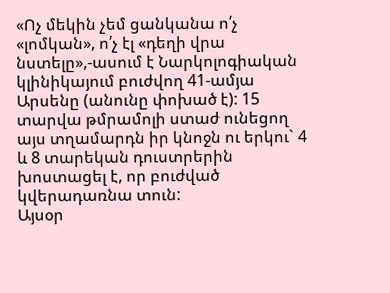«Ոչ մեկին չեմ ցանկանա ո՛չ «լոմկան», ո՛չ էլ «դեղի վրա նստելը»,-ասում է Նարկոլոգիական կլինիկայում բուժվող 41-ամյա Արսենը (անունը փոխած է): 15 տարվա թմրամոլի ստաժ ունեցող այս տղամարդն իր կնոջն ու երկու` 4 և 8 տարեկան դուստրերին խոստացել է, որ բուժված կվերադառնա տուն:
Այսօր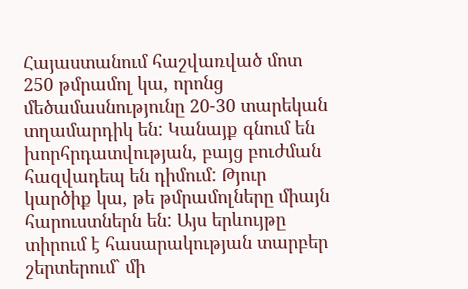Հայաստանում հաշվառված մոտ 250 թմրամոլ կա, որոնց մեծամասնությունը 20-30 տարեկան տղամարդիկ են: Կանայք գնում են խորհրդատվության, բայց բուժման հազվադեպ են դիմում: Թյուր կարծիք կա, թե թմրամոլները միայն հարուստներն են: Այս երևույթը տիրում է հասարակության տարբեր շերտերում` մի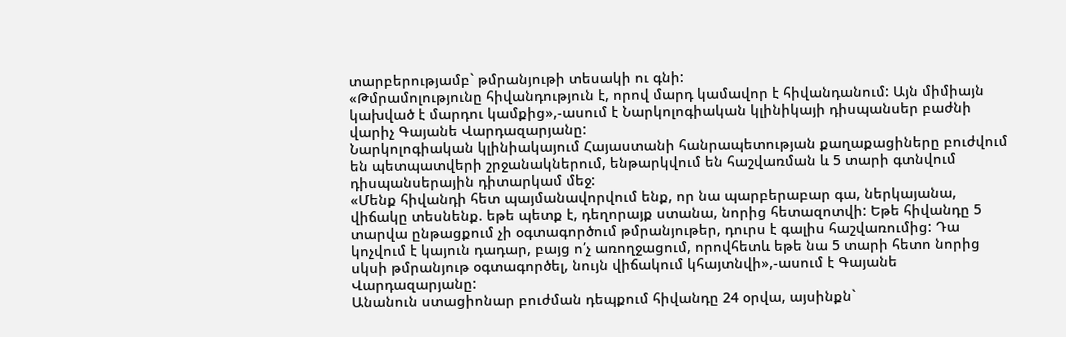տարբերությամբ` թմրանյութի տեսակի ու գնի:
«Թմրամոլությունը հիվանդություն է, որով մարդ կամավոր է հիվանդանում: Այն միմիայն կախված է մարդու կամքից»,-ասում է Նարկոլոգիական կլինիկայի դիսպանսեր բաժնի վարիչ Գայանե Վարդազարյանը:
Նարկոլոգիական կլինիակայում Հայաստանի հանրապետության քաղաքացիները բուժվում են պետպատվերի շրջանակներում, ենթարկվում են հաշվառման և 5 տարի գտնվում դիսպանսերային դիտարկամ մեջ:
«Մենք հիվանդի հետ պայմանավորվում ենք, որ նա պարբերաբար գա, ներկայանա, վիճակը տեսնենք. եթե պետք է, դեղորայք ստանա, նորից հետազոտվի: Եթե հիվանդը 5 տարվա ընթացքում չի օգտագործում թմրանյութեր, դուրս է գալիս հաշվառումից: Դա կոչվում է կայուն դադար, բայց ո՛չ առողջացում, որովհետև եթե նա 5 տարի հետո նորից սկսի թմրանյութ օգտագործել, նույն վիճակում կհայտնվի»,-ասում է Գայանե Վարդազարյանը:
Անանուն ստացիոնար բուժման դեպքում հիվանդը 24 օրվա, այսինքն`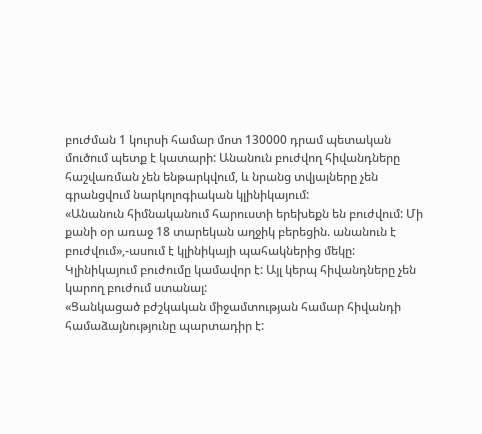բուժման 1 կուրսի համար մոտ 130000 դրամ պետական մուծում պետք է կատարի: Անանուն բուժվող հիվանդները հաշվառման չեն ենթարկվում, և նրանց տվյալները չեն գրանցվում նարկոլոգիական կլինիկայում:
«Անանուն հիմնականում հարուստի երեխեքն են բուժվում: Մի քանի օր առաջ 18 տարեկան աղջիկ բերեցին. անանուն է բուժվում»,-ասում է կլինիկայի պահակներից մեկը:
Կլինիկայում բուժումը կամավոր է: Այլ կերպ հիվանդները չեն կարող բուժում ստանալ:
«Ցանկացած բժշկական միջամտության համար հիվանդի համաձայնությունը պարտադիր է: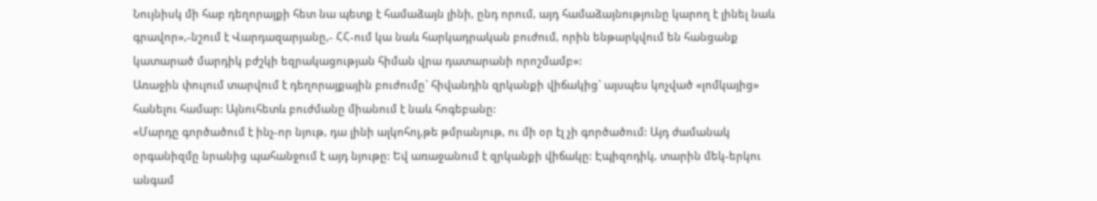Նույնիսկ մի հաբ դեղորայքի հետ նա պետք է համաձայն լինի, ընդ որում, այդ համաձայնությունը կարող է լինել նաև գրավոր»,-նշում է Վարդազարյանը,- ՀՀ-ում կա նաև հարկադրական բուժում, որին ենթարկվում են հանցանք կատարած մարդիկ բժշկի եզրակացության հիման վրա դատարանի որոշմամբ»:
Առաջին փուլում տարվում է դեղորայքային բուժումը` հիվանդին զրկանքի վիճակից` այսպես կոչված «լոմկայից» հանելու համար: Այնուհետև բուժմանը միանում է նաև հոգեբանը:
«Մարդը գործածում է ինչ-որ նյութ, դա լինի ալկոհոլ,թե թմրանյութ, ու մի օր էլ չի գործածում: Այդ ժամանակ օրգանիզմը նրանից պահանջում է այդ նյութը: Եվ առաջանում է զրկանքի վիճակը: Էպիզոդիկ, տարին մեկ-երկու անգամ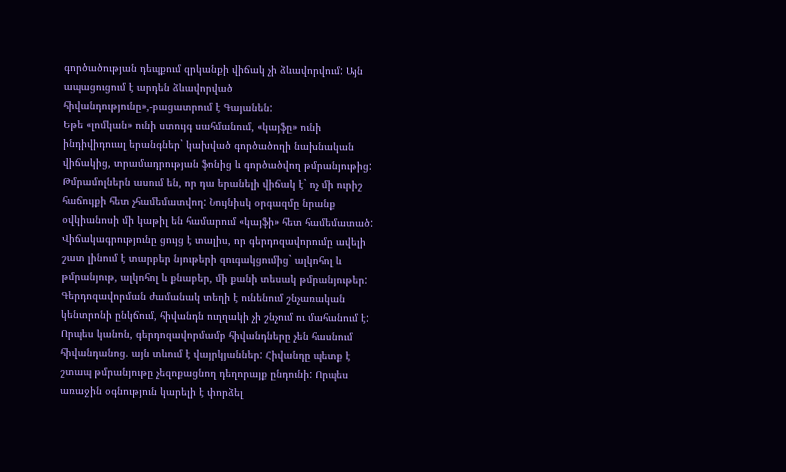գործածության դեպքում զրկանքի վիճակ չի ձևավորվում: Այն ապացուցում է արդեն ձևավորված հիվանդությունը»,-բացատրում է Գայանեն:
Եթե «լոմկան» ունի ստույգ սահմանում, «կայֆը» ունի ինդիվիդուալ երանգներ` կախված գործածողի նախնական վիճակից, տրամադրության ֆոնից և գործածվող թմրանյութից: Թմրամոլներն ասում են, որ դա երանելի վիճակ է` ոչ մի ուրիշ հաճույքի հետ չհամեմատվող: Նույնիսկ օրգազմը նրանք օվկիանոսի մի կաթիլ են համարում «կայֆի» հետ համեմատած: Վիճակագրությունը ցույց է տալիս, որ գերդոզավորումը ավելի շատ լինում է տարբեր նյութերի զուգակցումից` ալկոհոլ և թմրանյութ, ալկոհոլ և քնաբեր, մի քանի տեսակ թմրանյութեր: Գերդոզավորման ժամանակ տեղի է ունենում շնչառական կենտրոնի ընկճում, հիվանդն ուղղակի չի շնչում ու մահանում է: Որպես կանոն, գերդոզավորմամբ հիվանդները չեն հասնում հիվանդանոց. այն տևում է վայրկյաններ: Հիվանդը պետք է շտապ թմրանյութը չեզոքացնող դեղորայք ընդունի: Որպես առաջին օգնություն կարելի է փորձել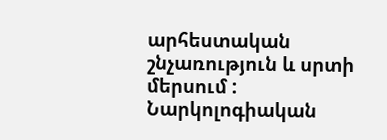արհեստական շնչառություն և սրտի մերսում : Նարկոլոգիական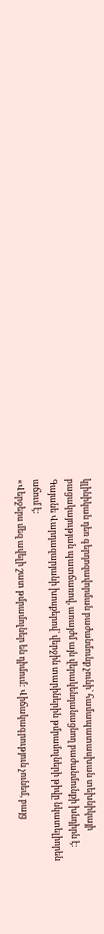կլինիկան դեռ գերդոզավորման բաժանմունք չունի` համապատասխան տեխնիկայի բացակայության պատճառով, առայժմ այն վերակենդանացնող բաժանմունքի խնդիրն է:
Գայանե Վարդազարյանի խոսքերով՝ վերջին տարիներին թմրամոլների թիվը նկատելիորեն աճում է:
«Վերջերս մեզ ավելի շատ թմրամոլներ են դիմում: Վիճակագրություն չունեմ, բայց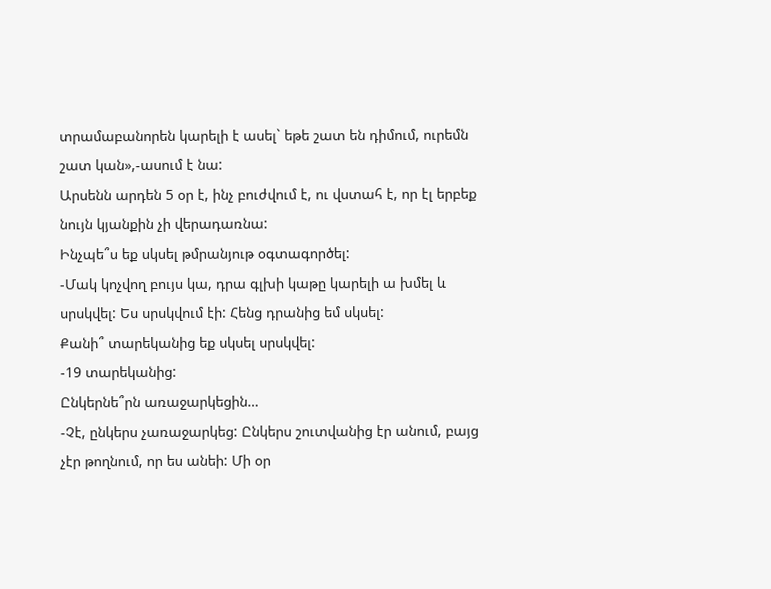տրամաբանորեն կարելի է ասել` եթե շատ են դիմում, ուրեմն շատ կան»,-ասում է նա:
Արսենն արդեն 5 օր է, ինչ բուժվում է, ու վստահ է, որ էլ երբեք նույն կյանքին չի վերադառնա:
Ինչպե՞ս եք սկսել թմրանյութ օգտագործել:
-Մակ կոչվող բույս կա, դրա գլխի կաթը կարելի ա խմել և սրսկվել: Ես սրսկվում էի: Հենց դրանից եմ սկսել:
Քանի՞ տարեկանից եք սկսել սրսկվել:
-19 տարեկանից:
Ընկերնե՞րն առաջարկեցին…
-Չէ, ընկերս չառաջարկեց: Ընկերս շուտվանից էր անում, բայց չէր թողնում, որ ես անեի: Մի օր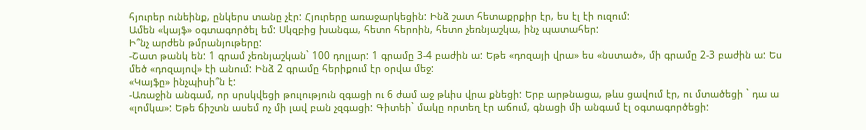հյուրեր ունեինք, ընկերս տանը չէր: Հյուրերը առաջարկեցին: Ինձ շատ հետաքրքիր էր, ես էլ էի ուզում:
Ամեն «կայֆ» օգտագործել եմ: Սկզբից խանգա, հետո հերոին, հետո չեռնյաշկա, ինչ պատահեր:
Ի՞նչ արժեն թմրանյութերը:
-Շատ թանկ են: 1 գրամ չեռնյաշկան` 100 դոլլար: 1 գրամը 3-4 բաժին ա: Եթե «դոզայի վրա» ես «նստած», մի գրամը 2-3 բաժին ա: Ես մեծ «դոզայով» էի անում: Ինձ 2 գրամը հերիքում էր օրվա մեջ:
«Կայֆը» ինչպիսի՞ն է:
-Առաջին անգամ, որ սրսկվեցի թուլություն զգացի ու 6 ժամ աջ թևիս վրա քնեցի: Երբ արթնացա, թևս ցավում էր, ու մտածեցի ` դա ա «լոմկա»: Եթե ճիշտն ասեմ ոչ մի լավ բան չզգացի: Գիտեի` մակը որտեղ էր աճում, գնացի մի անգամ էլ օգտագործեցի: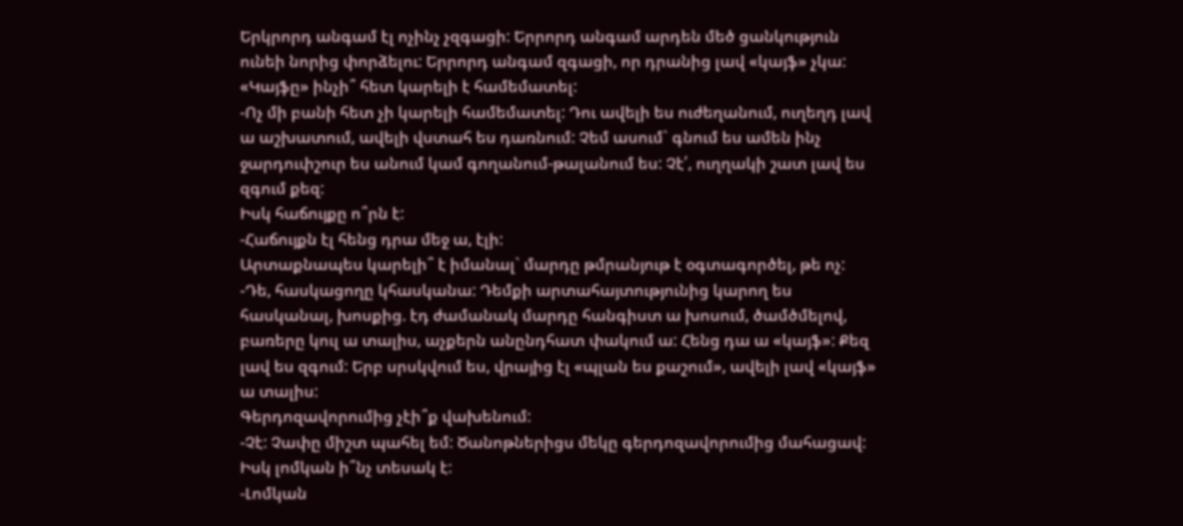Երկրորդ անգամ էլ ոչինչ չզգացի: Երրորդ անգամ արդեն մեծ ցանկություն ունեի նորից փորձելու: Երրորդ անգամ զգացի, որ դրանից լավ «կայֆ» չկա:
«Կայֆը» ինչի՞ հետ կարելի է համեմատել:
-Ոչ մի բանի հետ չի կարելի համեմատել: Դու ավելի ես ուժեղանում, ուղեղդ լավ ա աշխատում, ավելի վստահ ես դառնում: Չեմ ասում` գնում ես ամեն ինչ ջարդուփշուր ես անում կամ գողանում-թալանում ես: Չէ՛, ուղղակի շատ լավ ես զգում քեզ:
Իսկ հաճույքը ո՞րն է:
-Հաճույքն էլ հենց դրա մեջ ա, էլի:
Արտաքնապես կարելի՞ է իմանալ` մարդը թմրանյութ է օգտագործել, թե ոչ:
-Դե, հասկացողը կհասկանա: Դեմքի արտահայտությունից կարող ես հասկանալ, խոսքից. էդ ժամանակ մարդը հանգիստ ա խոսում, ծամծմելով, բառերը կուլ ա տալիս, աչքերն անընդհատ փակում ա: Հենց դա ա «կայֆ»: Քեզ լավ ես զգում: Երբ սրսկվում ես, վրայից էլ «պլան ես քաշում», ավելի լավ «կայֆ» ա տալիս:
Գերդոզավորումից չէի՞ք վախենում:
-Չէ: Չափը միշտ պահել եմ: Ծանոթներիցս մեկը գերդոզավորումից մահացավ:
Իսկ լոմկան ի՞նչ տեսակ է:
-Լոմկան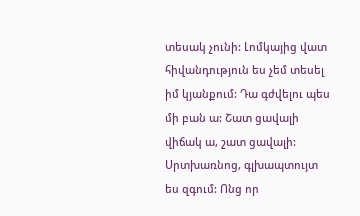տեսակ չունի: Լոմկայից վատ հիվանդություն ես չեմ տեսել իմ կյանքում: Դա գժվելու պես մի բան ա: Շատ ցավալի վիճակ ա, շատ ցավալի: Սրտխառնոց, գլխապտույտ ես զգում: Ոնց որ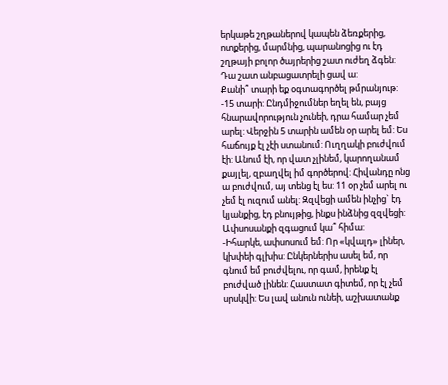երկաթե շղթաներով կապեն ձեռքերից, ոտքերից, մարմնից, պարանոցից ու էդ շղթայի բոլոր ծայրերից շատ ուժեղ ձգեն: Դա շատ անբացատրելի ցավ ա:
Քանի՞ տարի եք օգտագործել թմրանյութ:
-15 տարի: Ընդմիջումներ եղել են, բայց հնարավորություն չունեի, դրա համար չեմ արել: Վերջին 5 տարին ամեն օր արել եմ: Ես հաճույք էլ չէի ստանում: Ուղղակի բուժվում էի: Անում էի, որ վատ չլինեմ, կարողանամ քայլել, զբաղվել իմ գործերով: Հիվանդը ոնց ա բուժվում, այ տենց էլ ես: 11 օր չեմ արել ու չեմ էլ ուզում անել: Զզվեցի ամեն ինչից` էդ կյանքից, էդ բնույթից, ինքս ինձնից զզվեցի:
Ափսոսանքի զգացում կա՞ հիմա:
-Իհարկե, ափսոսում եմ: Որ «կվալդ» լիներ, կխփեի գլխիս: Ընկերներիս ասել եմ, որ գնում եմ բուժվելու, որ գամ, իրենք էլ բուժված լինեն: Հաստատ գիտեմ, որ էլ չեմ սրսկվի: Ես լավ անուն ունեի, աշխատանք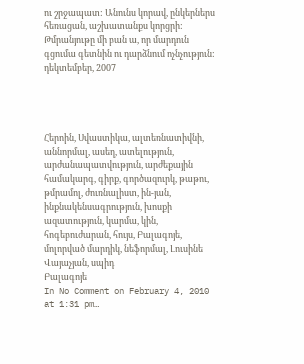ու շրջապատ: Անունս կորավ, ընկերներս հեռացան, աշխատանքս կորցրի: Թմրանյութը մի բան ա, որ մարդուն գցումա գետնին ու դարձնում ոչնչություն:
դեկտեմբեր, 2007




Հերոին, Սվաստիկա, ալտեռնատիվնի, աննորմալ, ասեղ, ատելություն, արժանապատվություն, արժեքային համակարգ, գիրք, գործազուրկ, թաթու, թմրամոլ, ժուռնալիստ, ին-յան, ինքնակենսագրություն, խոսքի ազատություն, կարմա, կին, հոգեբուժարան, հույս, Բալագոյե, մոլորված մարդիկ, նեֆորմալ, Լուսինե Վայաչյան, սպիդ
Բալագոյե
In No Comment on February 4, 2010 at 1:31 pm…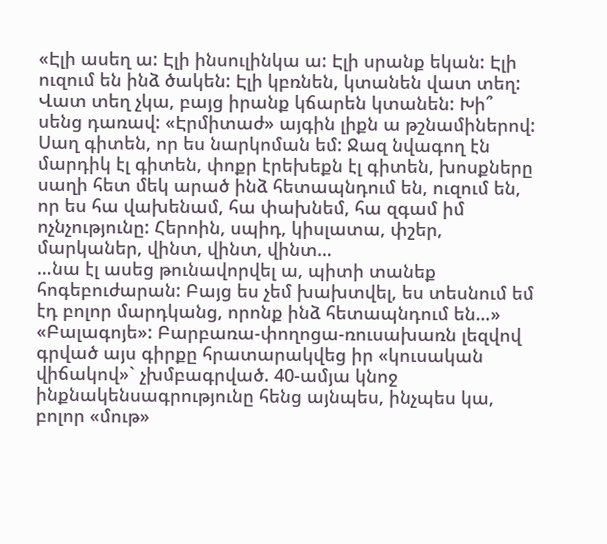«Էլի ասեղ ա: Էլի ինսուլինկա ա: Էլի սրանք եկան: Էլի ուզում են ինձ ծակեն: Էլի կբռնեն, կտանեն վատ տեղ: Վատ տեղ չկա, բայց իրանք կճարեն կտանեն: Խի՞ սենց դառավ: «Էրմիտաժ» այգին լիքն ա թշնամիներով: Սաղ գիտեն, որ ես նարկոման եմ: Ջազ նվագող էն մարդիկ էլ գիտեն, փոքր էրեխեքն էլ գիտեն, խոսքները սաղի հետ մեկ արած ինձ հետապնդում են, ուզում են, որ ես հա վախենամ, հա փախնեմ, հա զգամ իմ ոչնչությունը: Հերոին, սպիդ, կիսլատա, փշեր, մարկաներ, վինտ, վինտ, վինտ…
…նա էլ ասեց թունավորվել ա, պիտի տանեք հոգեբուժարան: Բայց ես չեմ խախտվել, ես տեսնում եմ էդ բոլոր մարդկանց, որոնք ինձ հետապնդում են…»
«Բալագոյե»: Բարբառա-փողոցա-ռուսախառն լեզվով գրված այս գիրքը հրատարակվեց իր «կուսական վիճակով»` չխմբագրված. 40-ամյա կնոջ ինքնակենսագրությունը հենց այնպես, ինչպես կա, բոլոր «մութ»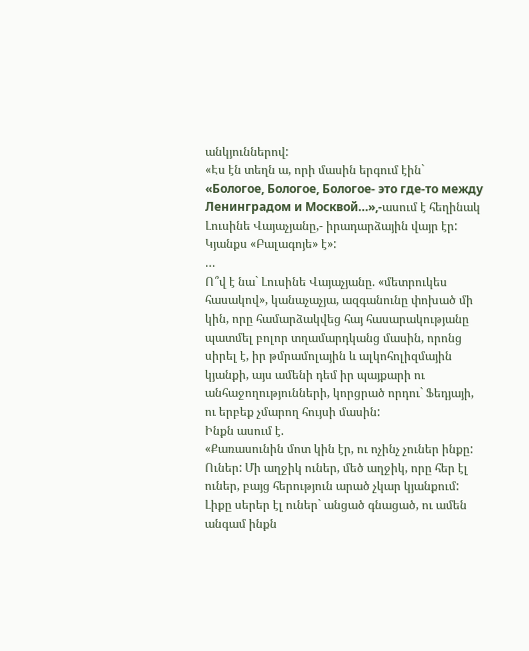անկյուններով:
«Էս էն տեղն ա, որի մասին երգում էին` «Бологое, Бологое, Бологое- это где-то между Ленинградом и Москвой…»,-ասում է հեղինակ Լուսինե Վայաչյանը,- իրադարձային վայր էր: Կյանքս «Բալագոյե» է»:
…
Ո՞վ է նա` Լուսինե Վայաչյանը. «մետրուկես հասակով», կանաչաչյա, ազգանունը փոխած մի կին, որը համարձակվեց հայ հասարակությանը պատմել բոլոր տղամարդկանց մասին, որոնց սիրել է, իր թմրամոլային և ալկոհոլիզմային կյանքի, այս ամենի դեմ իր պայքարի ու անհաջողությունների, կորցրած որդու` Ֆեդյայի, ու երբեք չմարող հույսի մասին:
Ինքն ասում է.
«Քառասունին մոտ կին էր, ու ոչինչ չուներ ինքը: Ուներ: Մի աղջիկ ուներ, մեծ աղջիկ, որը հեր էլ ուներ, բայց հերություն արած չկար կյանքում: Լիքը սերեր էլ ուներ` անցած գնացած, ու ամեն անգամ ինքն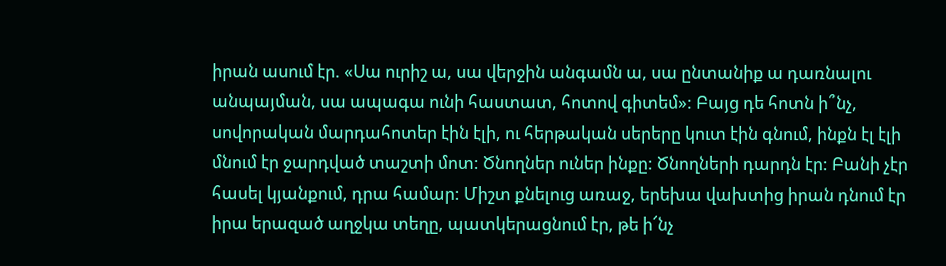իրան ասում էր. «Սա ուրիշ ա, սա վերջին անգամն ա, սա ընտանիք ա դառնալու անպայման, սա ապագա ունի հաստատ, հոտով գիտեմ»: Բայց դե հոտն ի՞նչ, սովորական մարդահոտեր էին էլի, ու հերթական սերերը կուտ էին գնում, ինքն էլ էլի մնում էր ջարդված տաշտի մոտ: Ծնողներ ուներ ինքը: Ծնողների դարդն էր: Բանի չէր հասել կյանքում, դրա համար: Միշտ քնելուց առաջ, երեխա վախտից իրան դնում էր իրա երազած աղջկա տեղը, պատկերացնում էր, թե ի՜նչ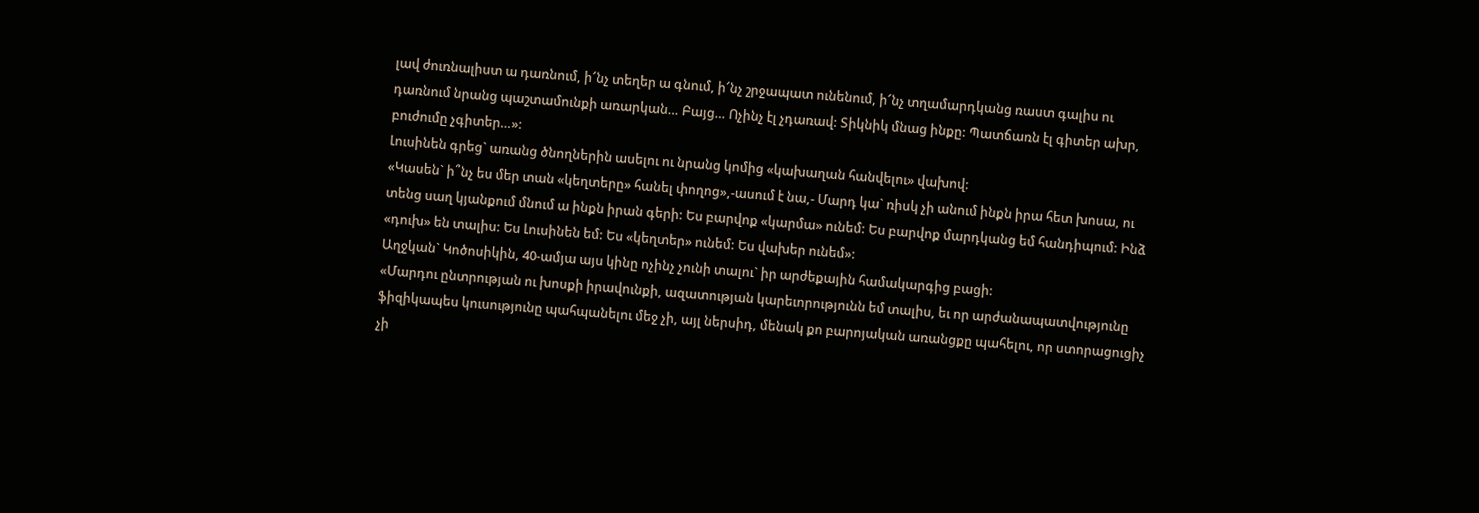լավ ժուռնալիստ ա դառնում, ի՜նչ տեղեր ա գնում, ի՜նչ շրջապատ ունենում, ի՜նչ տղամարդկանց ռաստ գալիս ու դառնում նրանց պաշտամունքի առարկան… Բայց… Ոչինչ էլ չդառավ: Տիկնիկ մնաց ինքը: Պատճառն էլ գիտեր ախր, բուժումը չգիտեր…»:
Լուսինեն գրեց` առանց ծնողներին ասելու ու նրանց կոմից «կախաղան հանվելու» վախով:
«Կասեն` ի՞նչ ես մեր տան «կեղտերը» հանել փողոց»,-ասում է նա,- Մարդ կա` ռիսկ չի անում ինքն իրա հետ խոսա, ու տենց սաղ կյանքում մնում ա ինքն իրան գերի: Ես բարվոք «կարմա» ունեմ: Ես բարվոք մարդկանց եմ հանդիպում: Ինձ «դուխ» են տալիս: Ես Լուսինեն եմ: Ես «կեղտեր» ունեմ: Ես վախեր ունեմ»:
Աղջկան` Կոծոսիկին, 40-ամյա այս կինը ոչինչ չունի տալու` իր արժեքային համակարգից բացի:
«Մարդու ընտրության ու խոսքի իրավունքի, ազատության կարեւորությունն եմ տալիս, եւ որ արժանապատվությունը ֆիզիկապես կուսությունը պահպանելու մեջ չի, այլ ներսիդ, մենակ քո բարոյական առանցքը պահելու, որ ստորացուցիչ չի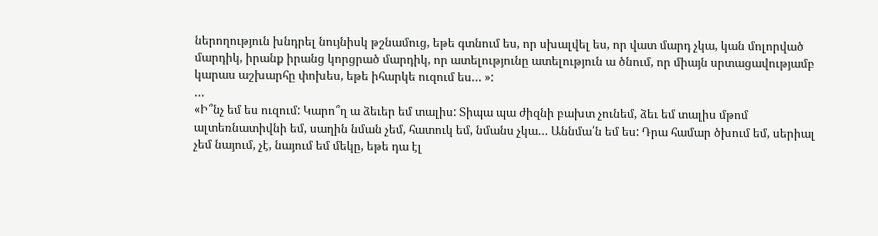ներողություն խնդրել նույնիսկ թշնամուց, եթե գտնում ես, որ սխալվել ես, որ վատ մարդ չկա, կան մոլորված մարդիկ, իրանք իրանց կորցրած մարդիկ, որ ատելությունը ատելություն ա ծնում, որ միայն սրտացավությամբ կարաս աշխարհը փոխես, եթե իհարկե ուզում ես… »:
…
«Ի՞նչ եմ ես ուզում: Կարո՞ղ ա ձեւեր եմ տալիս: Տիպա պա ժիզնի բախտ չունեմ, ձեւ եմ տալիս մթոմ ալտեռնատիվնի եմ, սաղին նման չեմ, հատուկ եմ, նմանս չկա… Աննմա՛ն եմ ես: Դրա համար ծխում եմ, սերիալ չեմ նայում, չէ, նայում եմ մեկը, եթե դա էլ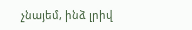չնայեմ, ինձ լրիվ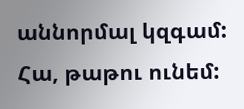աննորմալ կզգամ:
Հա, թաթու ունեմ: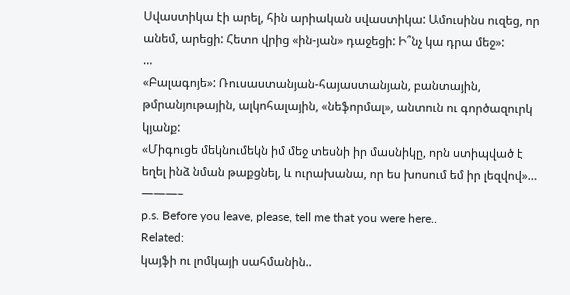Սվաստիկա էի արել, հին արիական սվաստիկա: Ամուսինս ուզեց, որ անեմ, արեցի: Հետո վրից «ին-յան» դաջեցի: Ի՞նչ կա դրա մեջ»:
…
«Բալագոյե»: Ռուսաստանյան-հայաստանյան, բանտային, թմրանյութային, ալկոհալային, «նեֆորմալ», անտուն ու գործազուրկ կյանք:
«Միգուցե մեկնումեկն իմ մեջ տեսնի իր մասնիկը, որն ստիպված է եղել ինձ նման թաքցնել, և ուրախանա, որ ես խոսում եմ իր լեզվով»…
———–
p.s. Before you leave, please, tell me that you were here..
Related:
կայֆի ու լոմկայի սահմանին..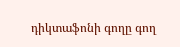դիկտաֆոնի գողը գող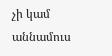չի կամ աննամուս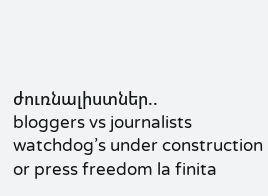ժուռնալիստներ..
bloggers vs journalists
watchdog’s under construction or press freedom la finita